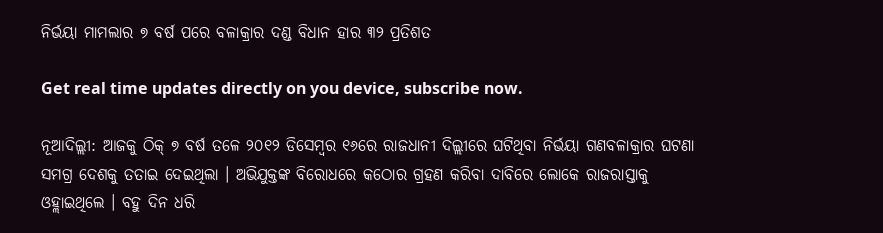ନିର୍ଭୟା ମାମଲାର ୭ ବର୍ଷ ପରେ ବଳାକ୍ରାର ଦଣ୍ଡ ବିଧାନ ହାର ୩୨ ପ୍ରତିଶତ

Get real time updates directly on you device, subscribe now.

ନୂଆଦିଲ୍ଲୀ: ଆଜକୁ ଠିକ୍ ୭ ବର୍ଷ ତଳେ ୨୦୧୨ ଡିସେମ୍ବର ୧୬ରେ ରାଜଧାନୀ ଦିଲ୍ଲୀରେ ଘଟିଥିବା ନିର୍ଭୟା ଗଣବଳାକ୍ରାର ଘଟଣା ସମଗ୍ର ଦେଶକୁ ତତାଇ ଦେଇଥିଲା । ଅଭିଯୁକ୍ତଙ୍କ ବିରୋଧରେ କଠୋର ଗ୍ରହଣ କରିବା ଦାବିରେ ଲୋକେ ରାଜରାସ୍ତାକୁ ଓହ୍ଲାଇଥିଲେ । ବହୁ ଦିନ ଧରି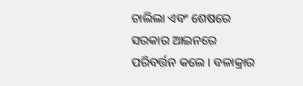ଚାଲିଲା ଏବଂ ଶେଷରେ ସରକାର ଆଇନରେ ପରିବର୍ତ୍ତନ କଲେ । ବଳାକ୍ରାର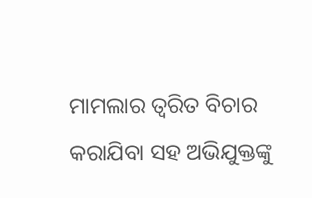ମାମଲାର ତ୍ୱରିତ ବିଚାର କରାଯିବା ସହ ଅଭିଯୁକ୍ତଙ୍କୁ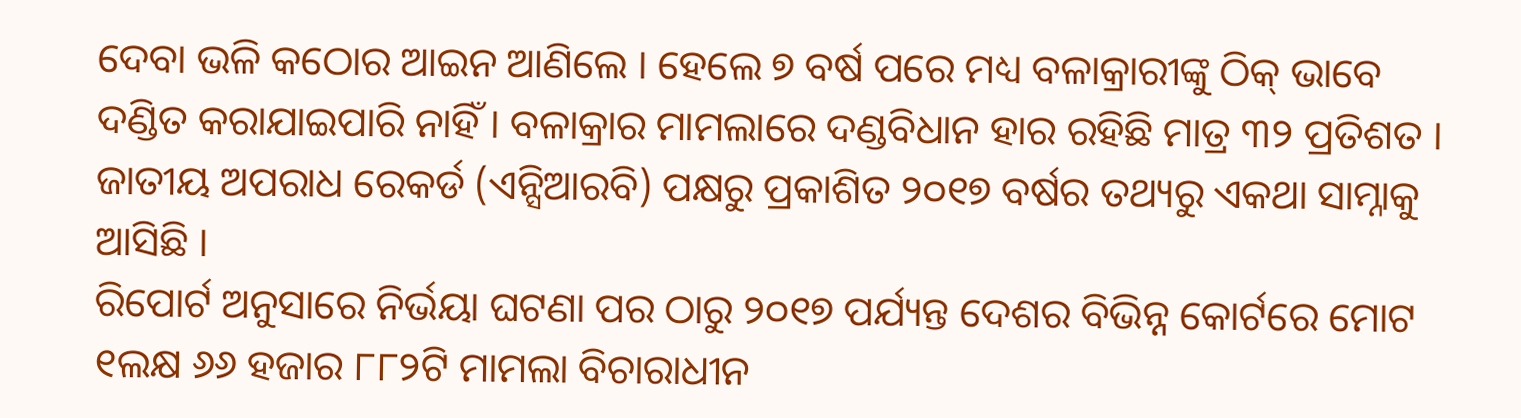ଦେବା ଭଳି କଠୋର ଆଇନ ଆଣିଲେ । ହେଲେ ୭ ବର୍ଷ ପରେ ମଧ୍ୟ ବଳାକ୍ରାରୀଙ୍କୁ ଠିକ୍ ଭାବେ ଦଣ୍ଡିତ କରାଯାଇପାରି ନାହିଁ । ବଳାକ୍ରାର ମାମଲାରେ ଦଣ୍ଡବିଧାନ ହାର ରହିଛି ମାତ୍ର ୩୨ ପ୍ରତିଶତ । ଜାତୀୟ ଅପରାଧ ରେକର୍ଡ (ଏନ୍ସିଆରବି) ପକ୍ଷରୁ ପ୍ରକାଶିତ ୨୦୧୭ ବର୍ଷର ତଥ୍ୟରୁ ଏକଥା ସାମ୍ନାକୁ ଆସିଛି ।
ରିପୋର୍ଟ ଅନୁସାରେ ନିର୍ଭୟା ଘଟଣା ପର ଠାରୁ ୨୦୧୭ ପର୍ଯ୍ୟନ୍ତ ଦେଶର ବିଭିନ୍ନ କୋର୍ଟରେ ମୋଟ ୧ଲକ୍ଷ ୬୬ ହଜାର ୮୮୨ଟି ମାମଲା ବିଚାରାଧୀନ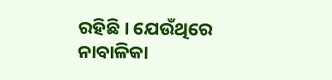ରହିଛି । ଯେଉଁଥିରେ ନାବାଳିକା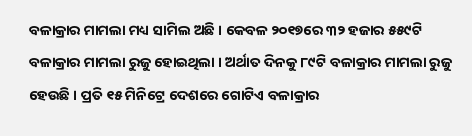ବଳାକ୍ରାର ମାମଲା ମଧ୍ୟ ସାମିଲ ଅଛି । କେବଳ ୨୦୧୭ରେ ୩୨ ହଜାର ୫୫୯ଟି ବଳାକ୍ରାର ମାମଲା ରୁଜୁ ହୋଇଥିଲା । ଅର୍ଥାତ ଦିନକୁ ୮୯ଟି ବଳାକ୍ରାର ମାମଲା ରୁଜୁ ହେଉଛି । ପ୍ରତି ୧୫ ମିନିଟ୍ରେ ଦେଶରେ ଗୋଟିଏ ବଳାକ୍ରାର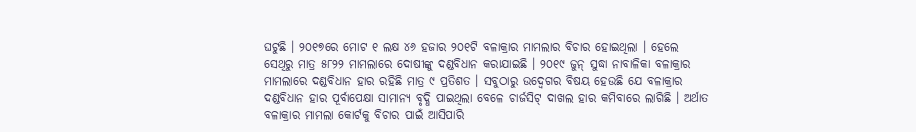ଘଟୁଛି । ୨୦୧୭ରେ ମୋଟ ୧ ଲକ୍ଷ ୪୬ ହଜାର ୨୦୧ଟି ବଳାକ୍ରାର ମାମଲାର ବିଚାର ହୋଇଥିଲା । ହେଲେ ସେଥିରୁ ମାତ୍ର ୫୮୨୨ ମାମଲାରେ ଦୋଷୀଙ୍କୁ ଦଣ୍ଡବିଧାନ କରାଯାଇଛି । ୨୦୧୯ ଜୁନ୍ ସୁଦ୍ଧା ନାବାଳିକା ବଳାକ୍ରାର ମାମଲାରେ ଦଣ୍ଡବିଧାନ ହାର ରହିଛି ମାତ୍ର ୯ ପ୍ରତିଶତ । ସବୁଠାରୁ ଉଦ୍ବେଗର ବିଷୟ ହେଉଛି ଯେ ବଳାକ୍ରାର ଦଣ୍ଡବିଧାନ ହାର ପୂର୍ବାପେକ୍ଷା ସାମାନ୍ୟ ବୃଦ୍ଧି ପାଇଥିଲା ବେଳେ ଚାର୍ଜସିଟ୍ ଦାଖଲ ହାର କମିବାରେ ଲାଗିଛି । ଅର୍ଥାତ ବଳାକ୍ରାର ମାମଲା କୋର୍ଟକୁ ବିଚାର ପାଇଁ ଆସିପାରି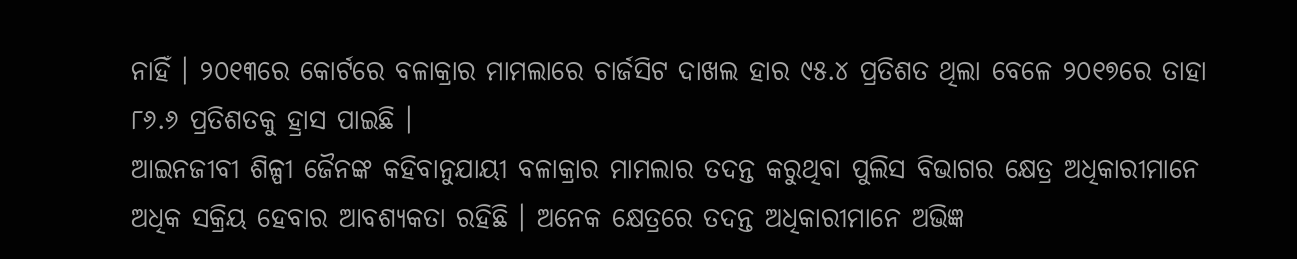ନାହିଁ । ୨୦୧୩ରେ କୋର୍ଟରେ ବଳାକ୍ରାର ମାମଲାରେ ଚାର୍ଜସିଟ ଦାଖଲ ହାର ୯୫.୪ ପ୍ରତିଶତ ଥିଲା ବେଳେ ୨୦୧୭ରେ ତାହା ୮୬.୬ ପ୍ରତିଶତକୁ ହ୍ରାସ ପାଇଛି ।
ଆଇନଜୀବୀ ଶିଳ୍ପୀ ଜୈନଙ୍କ କହିବାନୁଯାୟୀ ବଳାକ୍ରାର ମାମଲାର ତଦନ୍ତ କରୁଥିବା ପୁଲିସ ବିଭାଗର କ୍ଷେତ୍ର ଅଧିକାରୀମାନେ ଅଧିକ ସକ୍ରିୟ ହେବାର ଆବଶ୍ୟକତା ରହିଛି । ଅନେକ କ୍ଷେତ୍ରରେ ତଦନ୍ତ ଅଧିକାରୀମାନେ ଅଭିଜ୍ଞ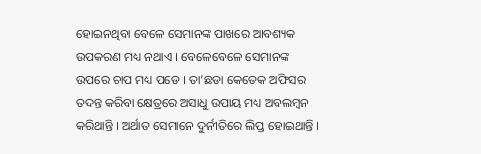ହୋଇନଥିବା ବେଳେ ସେମାନଙ୍କ ପାଖରେ ଆବଶ୍ୟକ ଉପକରଣ ମଧ୍ୟ ନଥାଏ । ବେଳେବେଳେ ସେମାନଙ୍କ ଉପରେ ଚାପ ମଧ୍ୟ ପଡେ । ତା’ଛଡା କେତେକ ଅଫିସର ତଦନ୍ତ କରିବା କ୍ଷେତ୍ରରେ ଅସାଧୁ ଉପାୟ ମଧ୍ୟ ଅବଲମ୍ବନ କରିଥାନ୍ତି । ଅର୍ଥାତ ସେମାନେ ଦୁର୍ନୀତିରେ ଲିପ୍ତ ହୋଇଥାନ୍ତି ।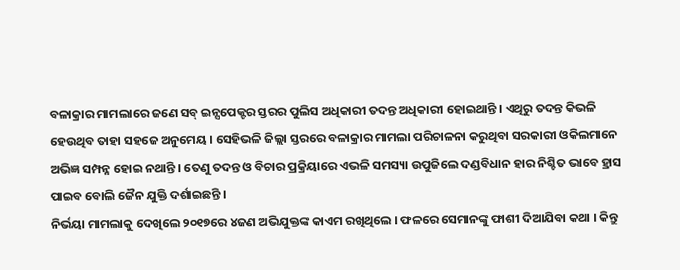ବଳାକ୍ରାର ମାମଲାରେ ଜଣେ ସବ୍ ଇନ୍ସପେକ୍ଟର ସ୍ତରର ପୁଲିସ ଅଧିକାରୀ ତଦନ୍ତ ଅଧିକାରୀ ହୋଇଥାନ୍ତି । ଏଥିରୁ ତଦନ୍ତ କିଭଳି ହେଉଥିବ ତାହା ସହଜେ ଅନୁମେୟ । ସେହିଭଳି ଜିଲ୍ଲା ସ୍ତରରେ ବଳାକ୍ରାର ମାମଲା ପରିଚାଳନା କରୁଥିବା ସରକାରୀ ଓକିଲମାନେ ଅଭିଜ୍ଞ ସମ୍ପନ୍ନ ହୋଇ ନଥାନ୍ତି । ତେଣୁ ତଦନ୍ତ ଓ ବିଚାର ପ୍ରକ୍ରିୟାରେ ଏଭଳି ସମସ୍ୟା ଉପୁଜିଲେ ଦଣ୍ଡବିଧାନ ହାର ନିଶ୍ଚିତ ଭାବେ ହ୍ରାସ ପାଇବ ବୋଲି ଜୈନ ଯୁକ୍ତି ଦର୍ଶାଇଛନ୍ତି ।
ନିର୍ଭୟା ମାମଲାକୁ ଦେଖିଲେ ୨୦୧୭ରେ ୪ଜଣ ଅଭିଯୁକ୍ତଙ୍କ କାଏମ ରଖିଥିଲେ । ଫଳରେ ସେମାନଙ୍କୁ ଫାଶୀ ଦିଆଯିବା କଥା । କିନ୍ତୁ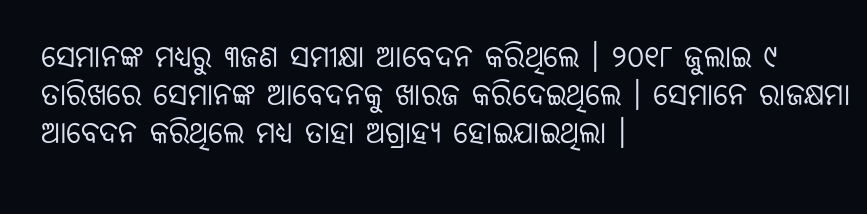ସେମାନଙ୍କ ମଧ୍ୟରୁ ୩ଜଣ ସମୀକ୍ଷା ଆବେଦନ କରିଥିଲେ । ୨୦୧୮ ଜୁଲାଇ ୯ ତାରିଖରେ ସେମାନଙ୍କ ଆବେଦନକୁ ଖାରଜ କରିଦେଇଥିଲେ । ସେମାନେ ରାଜକ୍ଷମା ଆବେଦନ କରିଥିଲେ ମଧ୍ୟ ତାହା ଅଗ୍ରାହ୍ୟ ହୋଇଯାଇଥିଲା ।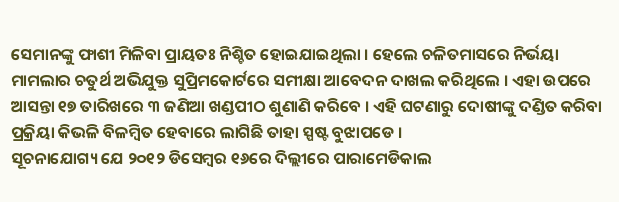ସେମାନଙ୍କୁ ଫାଶୀ ମିଳିବା ପ୍ରାୟତଃ ନିଶ୍ଚିତ ହୋଇଯାଇଥିଲା । ହେଲେ ଚଳିତମାସରେ ନିର୍ଭୟା ମାମଲାର ଚତୁର୍ଥ ଅଭିଯୁକ୍ତ ସୁପ୍ରିମକୋର୍ଟରେ ସମୀକ୍ଷା ଆବେଦନ ଦାଖଲ କରିଥିଲେ । ଏହା ଉପରେ ଆସନ୍ତା ୧୭ ତାରିଖରେ ୩ ଜଣିଆ ଖଣ୍ଡପୀଠ ଶୁଣାଣି କରିବେ । ଏହି ଘଟଣାରୁ ଦୋଷୀଙ୍କୁ ଦଣ୍ଡିତ କରିବା ପ୍ରକ୍ରିୟା କିଭଳି ବିଳମ୍ବିତ ହେବାରେ ଲାଗିଛି ତାହା ସ୍ପଷ୍ଟ ବୁଝାପଡେ ।
ସୂଚନାଯୋଗ୍ୟ ଯେ ୨୦୧୨ ଡିସେମ୍ବର ୧୬ରେ ଦିଲ୍ଲୀରେ ପାରାମେଡିକାଲ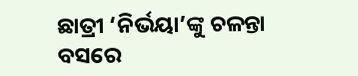ଛାତ୍ରୀ ‘ନିର୍ଭୟା’ଙ୍କୁ ଚଳନ୍ତା ବସରେ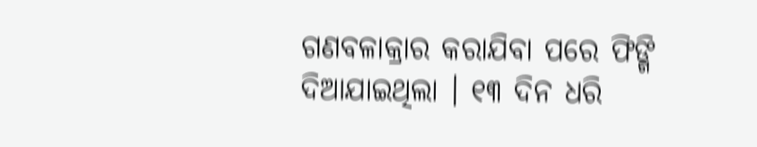ଗଣବଳାକ୍ରାର କରାଯିବା ପରେ ଫିଙ୍ଗି ଦିଆଯାଇଥିଲା । ୧୩ ଦିନ ଧରି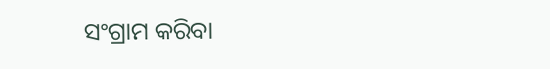ସଂଗ୍ରାମ କରିବା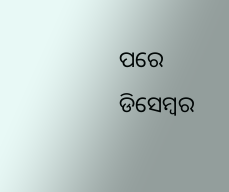ପରେ ଡିସେମ୍ବର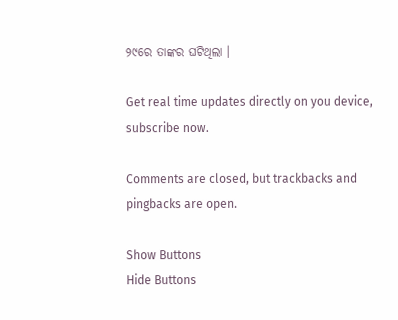୨୯ରେ ତାଙ୍କର ଘଟିଥିଲା ।

Get real time updates directly on you device, subscribe now.

Comments are closed, but trackbacks and pingbacks are open.

Show Buttons
Hide Buttons